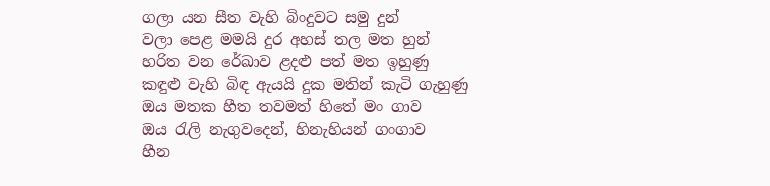ගලා යන සීත වැහි බිංදුවට සමු දුන්
වලා පෙළ මමයි දුර අහස් තල මත හුන්
හරිත වන රේඛාව ළදළු පත් මත ඉහුණු
කඳුළු වැහි බිඳ ඇයයි දුක මතින් කැටි ගැහුණු
ඔය මතක හීත තවමත් හිතේ මං ගාව
ඔය රැලි නැගුවදෙන්, හිනැහියන් ගංගාව
හීන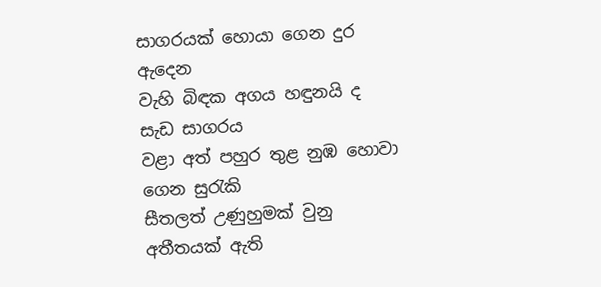සාගරයක් හොයා ගෙන දුර ඇදෙන
වැහි බිඳක අගය හඳුනයි ද සැඩ සාගරය
වළා අත් පහුර තුළ නුඹ හොවා ගෙන සුරැකි
සීතලත් උණුහුමක් වුනු අතීතයක් ඇති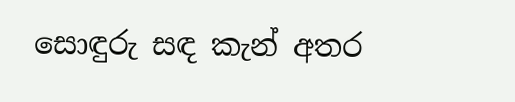සොඳුරු සඳ කැන් අතර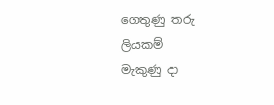ගෙතුණු තරු ලියකම්
මැකුණු දා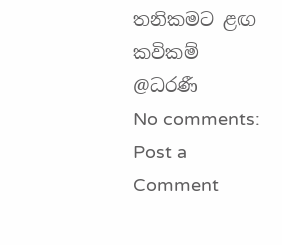තනිකමට ළඟ කවිකම්
@ධරණී
No comments:
Post a Comment